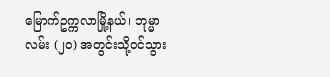မြောက်ဥက္ကလာမြို့နယ်၊ ဘုမ္မာလမ်း (၂၀) အတွင်းသို့ဝင်သွား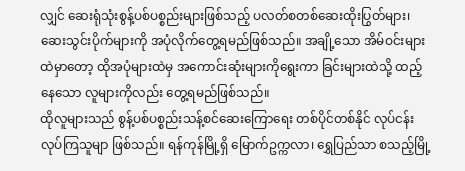လျှင် ဆေးရုံသုံးစွန့်ပစ်ပစ္စည်းများဖြစ်သည့် ပလတ်စတစ်ဆေးထိုးပြွတ်များ၊ ဆေးသွင်းပိုက်များကို အပုံလိုက်တွေ့ရမည်ဖြစ်သည်။ အချို့သော အိမ်ဝင်းများထဲမှာတော့ ထိုအပုံများထဲမှ အကောင်းဆုံးများကိုရွေးကာ ခြင်းများထဲသို့ ထည့်နေသော လူများကိုလည်း တွေ့ရမည်ဖြစ်သည်။
ထိုလူများသည် စွန့်ပစ်ပစ္စည်းသန့်စင်ဆေးကြောရေး တစ်ပိုင်တစ်နိုင် လုပ်ငန်းလုပ်ကြသူမျာ ဖြစ်သည်။ ရန်ကုန်မြို့ရှိ မြောက်ဥက္ကလာ၊ ရွှေပြည်သာ စသည့်မြို့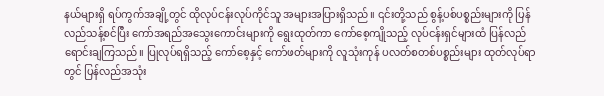နယ်များရှိ ရပ်ကွက်အချို့တွင် ထိုလုပ်ငန်းလုပ်ကိုင်သူ အများအပြားရှိသည်။ ၎င်းတို့သည် စွန့်ပစ်ပစ္စည်းများကို ပြန်လည်သန့်စင်ပြီး ကော်အရည်အသွေးကောင်းများကို ရွေးထုတ်ကာ ကော်စေ့ကျိုသည့် လုပ်ငန်းရှင်များထံ ပြန်လည်ရောင်းချကြသည်။ ပြုလုပ်ရရှိသည့် ကော်စေ့နှင့် ကော်ဖတ်များကို လူသုံးကုန် ပလတ်စတစ်ပစ္စည်းများ ထုတ်လုပ်ရာတွင် ပြန်လည်အသုံး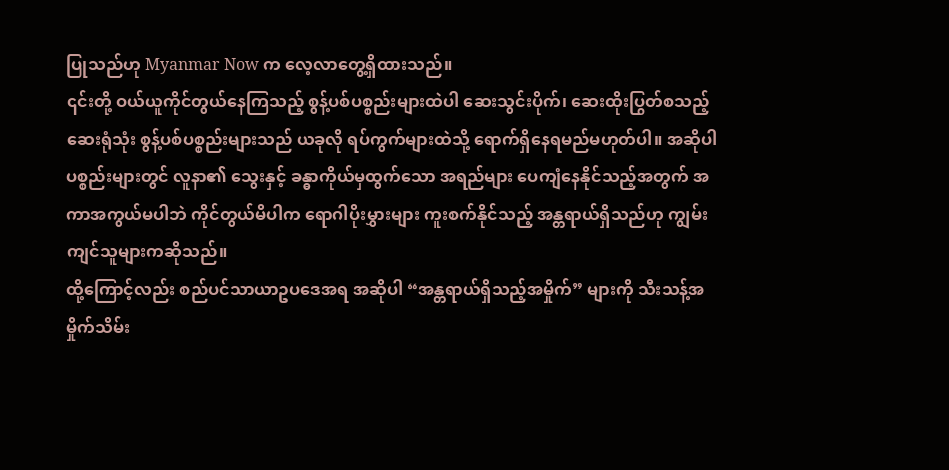ပြုသည်ဟု Myanmar Now က လေ့လာတွေ့ရှိထားသည်။
၎င်းတို့ ဝယ်ယူကိုင်တွယ်နေကြသည့် စွန့်ပစ်ပစ္စည်းများထဲပါ ဆေးသွင်းပိုက်၊ ဆေးထိုးပြွတ်စသည့် ဆေးရုံသုံး စွန့်ပစ်ပစ္စည်းများသည် ယခုလို ရပ်ကွက်များထဲသို့ ရောက်ရှိနေရမည်မဟုတ်ပါ။ အဆိုပါပစ္စည်းများတွင် လူနာ၏ သွေးနှင့် ခန္ဓာကိုယ်မှထွက်သော အရည်များ ပေကျံနေနိုင်သည့်အတွက် အကာအကွယ်မပါဘဲ ကိုင်တွယ်မိပါက ရောဂါပိုးမွှားများ ကူးစက်နိုင်သည့် အန္တရာယ်ရှိသည်ဟု ကျွမ်းကျင်သူများကဆိုသည်။
ထို့ကြောင့်လည်း စည်ပင်သာယာဥပဒေအရ အဆိုပါ “အန္တရာယ်ရှိသည့်အမှိုက်” များကို သီးသန့်အမှိုက်သိမ်း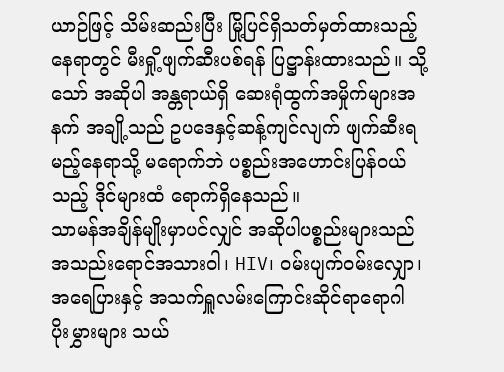ယာဉ်ဖြင့် သိမ်းဆည်းပြီး မြို့ပြင်ရှိသတ်မှတ်ထားသည့်နေရာတွင် မီးရှို့ဖျက်ဆီးပစ်ရန် ပြဋ္ဌာန်းထားသည်။ သို့သော် အဆိုပါ အန္တရာယ်ရှိ ဆေးရုံထွက်အမှိုက်များအနက် အချို့သည် ဥပဒေနှင့်ဆန့်ကျင်လျက် ဖျက်ဆီးရမည့်နေရာသို့ မရောက်ဘဲ ပစ္စည်းအဟောင်းပြန်ဝယ်သည့် ဒိုင်များထံ ရောက်ရှိနေသည်။
သာမန်အချိန်မျိုးမှာပင်လျှင် အဆိုပါပစ္စည်းများသည် အသည်းရောင်အသားဝါ၊ HIV၊ ဝမ်းပျက်ဝမ်းလျှော၊ အရေပြားနှင့် အသက်ရှူလမ်းကြောင်းဆိုင်ရာရောဂါ ပိုးမွှားများ သယ်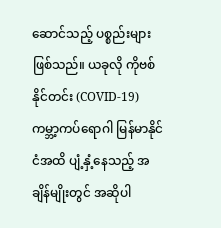ဆောင်သည့် ပစ္စည်းများဖြစ်သည်။ ယခုလို ကိုဗစ်နိုင်တင်း (COVID-19) ကမ္ဘာ့ကပ်ရောဂါ မြန်မာနိုင်ငံအထိ ပျံ့နှံ့နေသည့် အချိန်မျိုးတွင် အဆိုပါ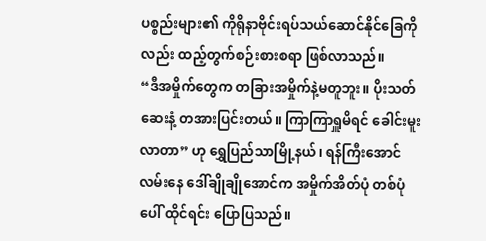ပစ္စည်းများ၏ ကိုရိုနာဗိုင်းရပ်သယ်ဆောင်နိုင်ခြေကိုလည်း ထည့်တွက်စဉ်းစားစရာ ဖြစ်လာသည်။
“ဒီအမှိုက်တွေက တခြားအမှိုက်နဲ့မတူဘူး။ ပိုးသတ်ဆေးနံ့ တအားပြင်းတယ်။ ကြာကြာရှူမိရင် ခေါင်းမူးလာတာ” ဟု ရွှေပြည်သာမြို့နယ်၊ ရန်ကြီးအောင်လမ်းနေ ဒေါ်ချိုချိုအောင်က အမှိုက်အိတ်ပုံ တစ်ပုံပေါ် ထိုင်ရင်း ပြောပြသည်။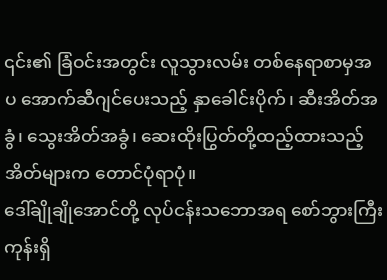၎င်း၏ ခြံဝင်းအတွင်း လူသွားလမ်း တစ်နေရာစာမှအပ အောက်ဆီဂျင်ပေးသည့် နှာခေါင်းပိုက်၊ ဆီးအိတ်အခွံ၊ သွေးအိတ်အခွံ၊ ဆေးထိုးပြွတ်တို့ထည့်ထားသည့် အိတ်များက တောင်ပုံရာပုံ။
ဒေါ်ချိုချိုအောင်တို့ လုပ်ငန်းသဘောအရ စော်ဘွားကြီးကုန်းရှိ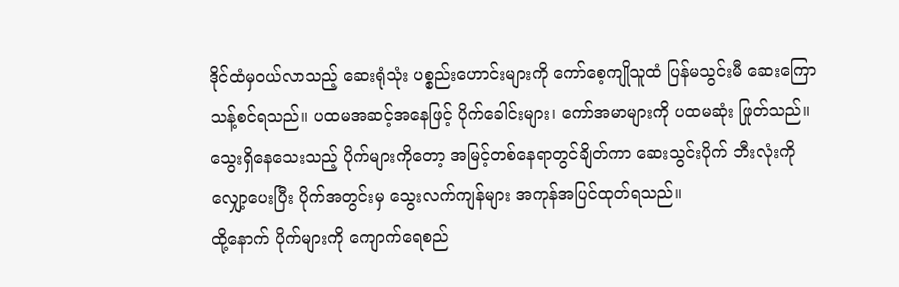ဒိုင်ထံမှဝယ်လာသည့် ဆေးရုံသုံး ပစ္စည်းဟောင်းများကို ကော်စေ့ကျိုသူထံ ပြန်မသွင်းမီ ဆေးကြောသန့်စင်ရသည်။ ပထမအဆင့်အနေဖြင့် ပိုက်ခေါင်းများ၊ ကော်အမာများကို ပထမဆုံး ဖြုတ်သည်။ သွေးရှိနေသေးသည့် ပိုက်များကိုတော့ အမြင့်တစ်နေရာတွင်ချိတ်ကာ ဆေးသွင်းပိုက် ဘီးလုံးကို လျှော့ပေးပြီး ပိုက်အတွင်းမှ သွေးလက်ကျန်များ အကုန်အပြင်ထုတ်ရသည်။
ထို့နောက် ပိုက်များကို ကျောက်ရေစည်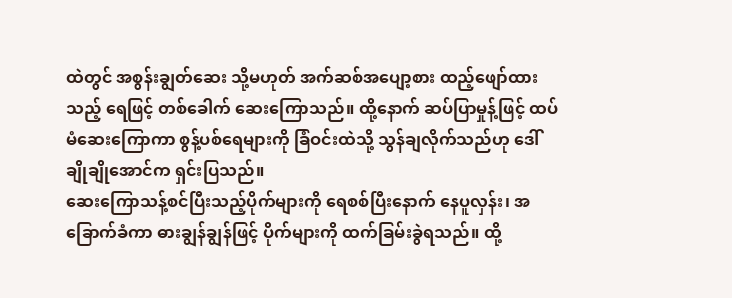ထဲတွင် အစွန်းချွတ်ဆေး သို့မဟုတ် အက်ဆစ်အပျော့စား ထည့်ဖျော်ထားသည့် ရေဖြင့် တစ်ခေါက် ဆေးကြောသည်။ ထို့နောက် ဆပ်ပြာမှုန့်ဖြင့် ထပ်မံဆေးကြောကာ စွန့်ပစ်ရေများကို ခြံဝင်းထဲသို့ သွန်ချလိုက်သည်ဟု ဒေါ်ချိုချိုအောင်က ရှင်းပြသည်။
ဆေးကြောသန့်စင်ပြီးသည့်ပိုက်များကို ရေစစ်ပြီးနောက် နေပူလှန်း၊ အခြောက်ခံကာ ဓားချွန်ချွန်ဖြင့် ပိုက်များကို ထက်ခြမ်းခွဲရသည်။ ထို့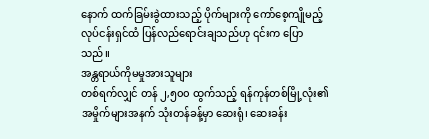နောက် ထက်ခြမ်းခွဲထားသည့် ပိုက်များကို ကော်စေ့ကျိုမည့် လုပ်ငန်းရှင်ထံ ပြန်လည်ရောင်းချသည်ဟု ၎င်းက ပြောသည်။
အန္တရာယ်ကိုမမှုအားသူများ
တစ်ရက်လျှင် တန် ၂,၅၀၀ ထွက်သည့် ရန်ကုန်တစ်မြို့လုံး၏ အမှိုက်များအနက် သုံးတန်ခန့်မှာ ဆေးရုံ၊ ဆေးခန်း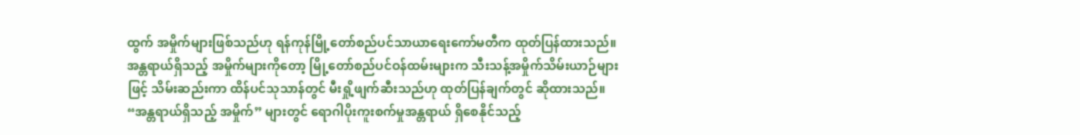ထွက် အမှိုက်များဖြစ်သည်ဟု ရန်ကုန်မြို့တော်စည်ပင်သာယာရေးကော်မတီက ထုတ်ပြန်ထားသည်။ အန္တရာယ်ရှိသည့် အမှိုက်များကိုတော့ မြို့တော်စည်ပင်ဝန်ထမ်းများက သီးသန့်အမှိုက်သိမ်းယာဉ်များဖြင့် သိမ်းဆည်းကာ ထိန်ပင်သုသာန်တွင် မီးရှို့ဖျက်ဆီးသည်ဟု ထုတ်ပြန်ချက်တွင် ဆိုထားသည်။
“အန္တရာယ်ရှိသည့် အမှိုက်” များတွင် ရောဂါပိုးကူးစက်မှုအန္တရာယ် ရှိစေနိုင်သည့်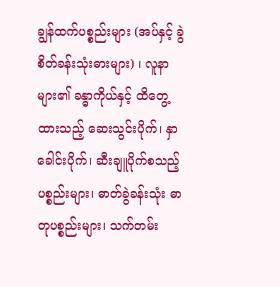ချွန်ထက်ပစ္စည်းများ (အပ်နှင့် ခွဲစိတ်ခန်းသုံးဓားများ) ၊ လူနာများ၏ ခန္ဓာကိုယ်နှင့် ထိတွေ့ထားသည့် ဆေးသွင်းပိုက်၊ နှာခေါင်းပိုက်၊ ဆီးချူပိုက်စသည့်ပစ္စည်းများ၊ ဓာတ်ခွဲခန်းသုံး ဓာတုပစ္စည်းများ၊ သက်တမ်း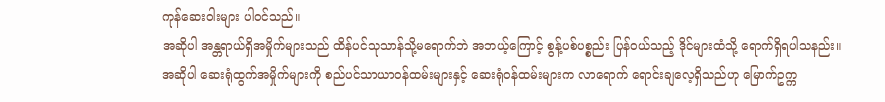ကုန်ဆေးဝါးများ ပါဝင်သည်။
အဆိုပါ အန္တရာယ်ရှိအမှိုက်များသည် ထိန်ပင်သုသာန်သို့မရောက်ဘဲ အဘယ့်ကြောင့် စွန့်ပစ်ပစ္စည်း ပြန်ဝယ်သည့် ဒိုင်များထံသို့ ရောက်ရှိရပါသနည်း။
အဆိုပါ ဆေးရုံထွက်အမှိုက်များကို စည်ပင်သာယာဝန်ထမ်းများနှင့် ဆေးရုံဝန်ထမ်းများက လာရောက် ရောင်းချလေ့ရှိသည်ဟု မြောက်ဥက္က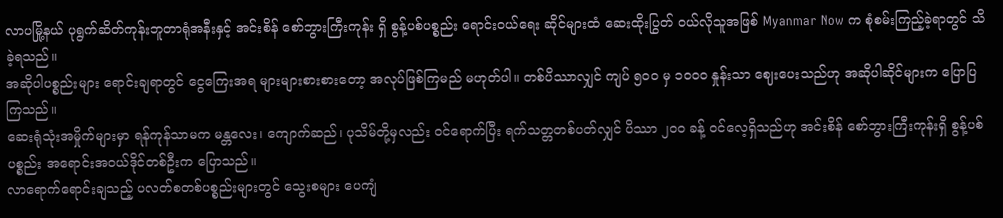လာပမြို့နယ် ပုရွက်ဆိတ်ကုန်းဘူတာရုံအနီးနှင့် အင်းစိန် စော်ဘွားကြီးကုန်း ရှိ စွန့်ပစ်ပစ္စည်း ရောင်းဝယ်ရေး ဆိုင်များထံ ဆေးထိုးပြွတ် ဝယ်လိုသူအဖြစ် Myanmar Now က စုံစမ်းကြည့်ခဲ့ရာတွင် သိခဲ့ရသည်။
အဆိုပါပစ္စည်းများ ရောင်းချရာတွင် ငွေကြေးအရ များများစားစားတော့ အလုပ်ဖြစ်ကြမည် မဟုတ်ပါ။ တစ်ပိဿာလျှင် ကျပ် ၅၀၀ မှ ၁၀၀၀ နှုန်းသာ ဈေးပေးသည်ဟု အဆိုပါဆိုင်များက ပြောပြကြသည်။
ဆေးရုံသုံးအမှိုက်များမှာ ရန်ကုန်သာမက မန္တလေး၊ ကျောက်ဆည်၊ ပုသိမ်တို့မှလည်း ဝင်ရောက်ပြီး ရက်သတ္တတစ်ပတ်လျှင် ပိဿာ ၂၀၀ ခန့် ဝင်လေ့ရှိသည်ဟု အင်းစိန် စော်ဘွားကြီးကုန်းရှိ စွန့်ပစ်ပစ္စည်း အရောင်းအဝယ်ဒိုင်တစ်ဦးက ပြောသည်။
လာရောက်ရောင်းချသည့် ပလတ်စတစ်ပစ္စည်းများတွင် သွေးစများ ပေကျံ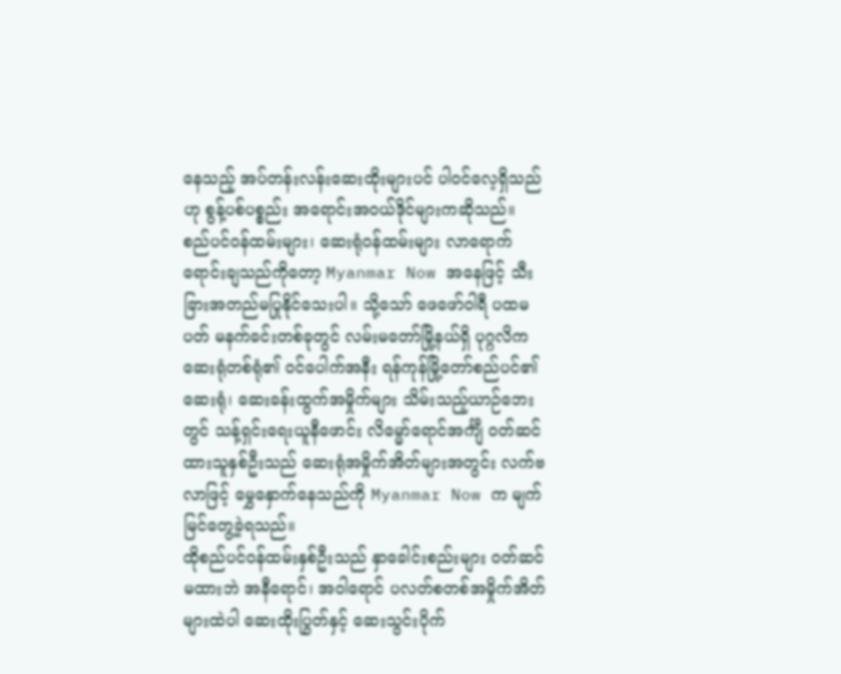နေသည့် အပ်တန်းလန်းဆေးထိုးများပင် ပါဝင်လေ့ရှိသည်ဟု စွန့်ပစ်ပစ္စည်း အရောင်းအဝယ်ဒိုင်များကဆိုသည်။
စည်ပင်ဝန်ထမ်းများ၊ ဆေးရုံဝန်ထမ်းများ လာရောက်ရောင်းချသည်ကိုတော့ Myanmar Now အနေဖြင့် သီးခြားအတည်မပြုနိုင်သေးပါ။ သို့သော် ဖေဖော်ဝါရီ ပထမပတ် မနက်ခင်းတစ်ခုတွင် လမ်းမတော်မြို့နယ်ရှိ ပုဂ္ဂလိကဆေးရုံတစ်ရုံ၏ ဝင်ပေါက်အနီး ရန်ကုန်မြို့တော်စည်ပင်၏ ဆေးရုံ၊ ဆေးခန်းထွက်အမှိုက်များ သိမ်းသည့်ယာဉ်ဘေးတွင် သန့်ရှင်းရေးယူနီဖောင်း လိမ္မော်ရောင်အင်္ကျီ ဝတ်ဆင်ထားသူနှစ်ဦးသည် ဆေးရုံအမှိုက်အိတ်များအတွင်း လက်ဗလာဖြင့် မွှေနှောက်နေသည်ကို Myanmar Now က မျက်မြင်တွေ့ခဲ့ရသည်။
ထိုစည်ပင်ဝန်ထမ်းနှစ်ဦးသည် နှာခေါင်းစည်းများ ဝတ်ဆင်မထားဘဲ အနီရောင်၊ အဝါရောင် ပလတ်စတစ်အမှိုက်အိတ်များထဲပါ ဆေးထိုးပြွတ်နှင့် ဆေးသွင်းပိုက်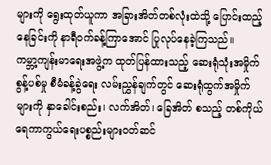များကို ရွေးထုတ်ယူကာ အခြားအိတ်တစ်လုံးထဲသို့ ပြောင်းထည့်နေခြင်းကို နာရီဝက်ခန့်ကြာအောင် ပြုလုပ်နေခဲ့ကြသည်။
ကမ္ဘာ့ကျန်းမာရေးအဖွဲ့က ထုတ်ပြန်ထားသည့် ဆေးရုံသုံးအမှိုက်စွန့်ပစ်မှု စီမံခန့်ခွဲရေး လမ်းညွှန်ချက်တွင် ဆေးရုံထွက်အမှိုက်များကို နှာခေါင်းစည်း၊ လက်အိတ်၊ ခြေအိတ် စသည့် တစ်ကိုယ်ရေကာကွယ်ရေးပစ္စည်းများဝတ်ဆင်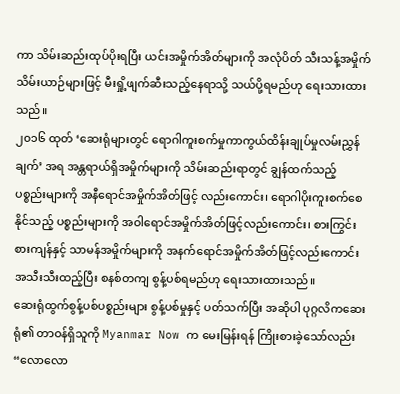ကာ သိမ်းဆည်းထုပ်ပိုးရပြီး ယင်းအမှိုက်အိတ်များကို အလုံပိတ် သီးသန့်အမှိုက်သိမ်းယာဉ်များဖြင့် မီးရှို့ဖျက်ဆီးသည့်နေရာသို့ သယ်ပို့ရမည်ဟု ရေးသားထားသည်။
၂၀၁၆ ထုတ် ‘ဆေးရုံများတွင် ရောဂါကူးစက်မှုကာကွယ်ထိန်းချုပ်မှုလမ်းညွှန်ချက်’ အရ အန္တရာယ်ရှိအမှိုက်များကို သိမ်းဆည်းရာတွင် ချွန်ထက်သည့် ပစ္စည်းများကို အနီရောင်အမှိုက်အိတ်ဖြင့် လည်းကောင်း၊ ရောဂါပိုးကူးစက်စေနိုင်သည့် ပစ္စည်းများကို အဝါရောင်အမှိုက်အိတ်ဖြင့်လည်းကောင်း၊ စားကြွင်းစားကျန်နှင့် သာမန်အမှိုက်များကို အနက်ရောင်အမှိုက်အိတ်ဖြင့်လည်းကောင်း အသီးသီးထည့်ပြီး စနစ်တကျ စွန့်ပစ်ရမည်ဟု ရေးသားထားသည်။
ဆေးရုံထွက်စွန့်ပစ်ပစ္စည်းများ စွန့်ပစ်မှုနှင့် ပတ်သက်ပြီး အဆိုပါ ပုဂ္ဂလိကဆေးရုံ၏ တာဝန်ရှိသူကို Myanmar Now က မေးမြန်းရန် ကြိုးစားခဲ့သော်လည်း “လောလော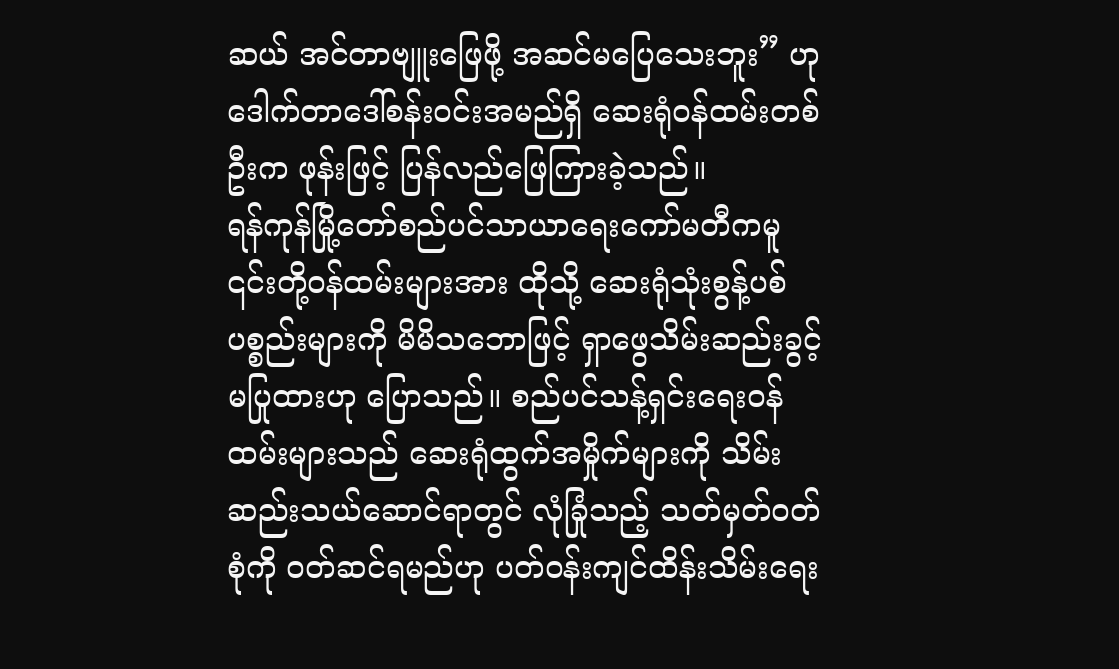ဆယ် အင်တာဗျူးဖြေဖို့ အဆင်မပြေသေးဘူး” ဟု ဒေါက်တာဒေါ်စန်းဝင်းအမည်ရှိ ဆေးရုံဝန်ထမ်းတစ်ဦးက ဖုန်းဖြင့် ပြန်လည်ဖြေကြားခဲ့သည်။
ရန်ကုန်မြို့တော်စည်ပင်သာယာရေးကော်မတီကမူ ၎င်းတို့ဝန်ထမ်းများအား ထိုသို့ ဆေးရုံသုံးစွန့်ပစ်ပစ္စည်းများကို မိမိသဘောဖြင့် ရှာဖွေသိမ်းဆည်းခွင့်မပြုထားဟု ပြောသည်။ စည်ပင်သန့်ရှင်းရေးဝန်ထမ်းများသည် ဆေးရုံထွက်အမှိုက်များကို သိမ်းဆည်းသယ်ဆောင်ရာတွင် လုံခြုံသည့် သတ်မှတ်ဝတ်စုံကို ဝတ်ဆင်ရမည်ဟု ပတ်ဝန်းကျင်ထိန်းသိမ်းရေး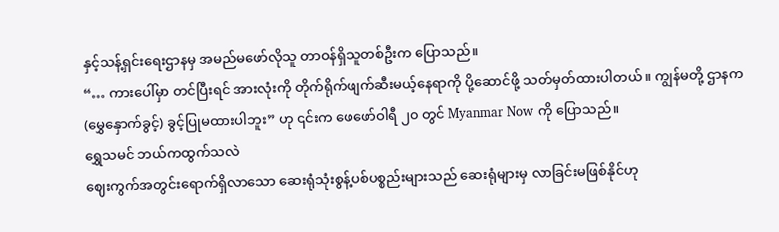နှင့်သန့်ရှင်းရေးဌာနမှ အမည်မဖော်လိုသူ တာဝန်ရှိသူတစ်ဦးက ပြောသည်။
“… ကားပေါ်မှာ တင်ပြီးရင် အားလုံးကို တိုက်ရိုက်ဖျက်ဆီးမယ့်နေရာကို ပို့ဆောင်ဖို့ သတ်မှတ်ထားပါတယ်။ ကျွန်မတို့ ဌာနက (မွှေနှောက်ခွင့်) ခွင့်ပြုမထားပါဘူး” ဟု ၎င်းက ဖေဖော်ဝါရီ ၂၀ တွင် Myanmar Now ကို ပြောသည်။
ရွှေသမင် ဘယ်ကထွက်သလဲ
ဈေးကွက်အတွင်းရောက်ရှိလာသော ဆေးရုံသုံးစွန့်ပစ်ပစ္စည်းများသည် ဆေးရုံများမှ လာခြင်းမဖြစ်နိုင်ဟု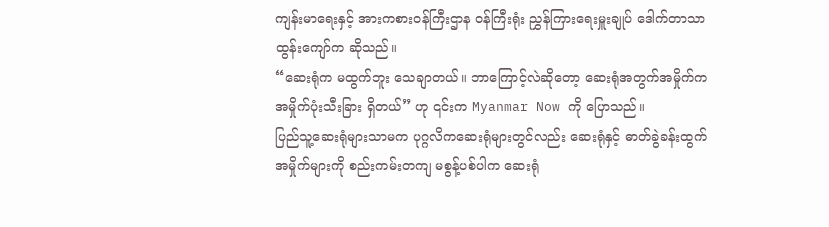ကျန်းမာရေးနှင့် အားကစားဝန်ကြီးဌာန ဝန်ကြီးရုံး ညွှန်ကြားရေးမှူးချုပ် ဒေါက်တာသာထွန်းကျော်က ဆိုသည်။
“ဆေးရုံက မထွက်ဘူး သေချာတယ်။ ဘာကြောင့်လဲဆိုတော့ ဆေးရုံအတွက်အမှိုက်က အမှိုက်ပုံးသီးခြား ရှိတယ်” ဟု ၎င်းက Myanmar Now ကို ပြောသည်။
ပြည်သူ့ဆေးရုံများသာမက ပုဂ္ဂလိကဆေးရုံများတွင်လည်း ဆေးရုံနှင့် ဓာတ်ခွဲခန်းထွက် အမှိုက်များကို စည်းကမ်းတကျ မစွန့်ပစ်ပါက ဆေးရုံ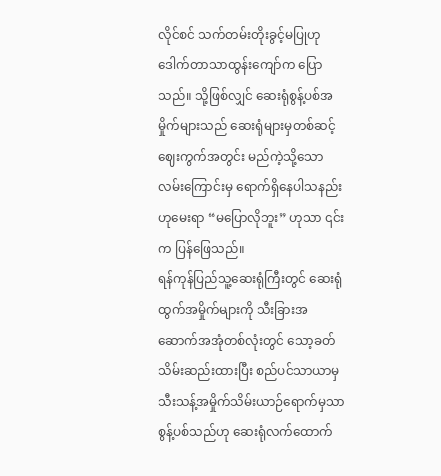လိုင်စင် သက်တမ်းတိုးခွင့်မပြုဟု ဒေါက်တာသာထွန်းကျော်က ပြောသည်။ သို့ဖြစ်လျှင် ဆေးရုံစွန့်ပစ်အမှိုက်များသည် ဆေးရုံများမှတစ်ဆင့် ဈေးကွက်အတွင်း မည်ကဲ့သို့သော လမ်းကြောင်းမှ ရောက်ရှိနေပါသနည်းဟုမေးရာ “မပြောလိုဘူး” ဟုသာ ၎င်းက ပြန်ဖြေသည်။
ရန်ကုန်ပြည်သူ့ဆေးရုံကြီးတွင် ဆေးရုံထွက်အမှိုက်များကို သီးခြားအဆောက်အအုံတစ်လုံးတွင် သော့ခတ်သိမ်းဆည်းထားပြီး စည်ပင်သာယာမှ သီးသန့်အမှိုက်သိမ်းယာဉ်ရောက်မှသာ စွန့်ပစ်သည်ဟု ဆေးရုံလက်ထောက်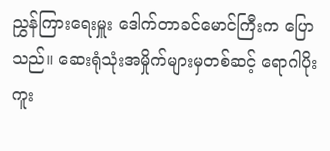ညွှန်ကြားရေးမှူး ဒေါက်တာခင်မောင်ကြီးက ပြောသည်။ ဆေးရုံသုံးအမှိုက်များမှတစ်ဆင့် ရောဂါပိုးကူး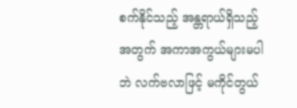စက်နိုင်သည့် အန္တရာယ်ရှိသည့်အတွက် အကာအကွယ်များမပါဘဲ လက်ဗလာဖြင့် မကိုင်တွယ်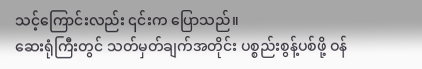သင့်ကြောင်းလည်း ၎င်းက ပြောသည်။
ဆေးရုံကြီးတွင် သတ်မှတ်ချက်အတိုင်း ပစ္စည်းစွန့်ပစ်ဖို့ ဝန်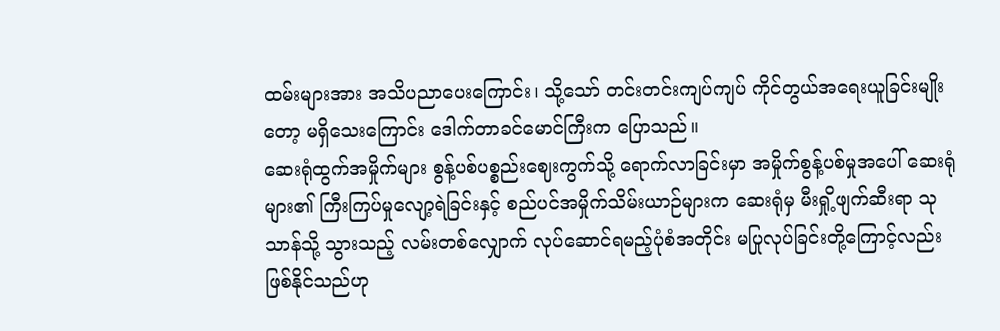ထမ်းများအား အသိပညာပေးကြောင်း၊ သို့သော် တင်းတင်းကျပ်ကျပ် ကိုင်တွယ်အရေးယူခြင်းမျိုးတော့ မရှိသေးကြောင်း ဒေါက်တာခင်မောင်ကြီးက ပြောသည်။
ဆေးရုံထွက်အမှိုက်များ စွန့်ပစ်ပစ္စည်းဈေးကွက်သို့ ရောက်လာခြင်းမှာ အမှိုက်စွန့်ပစ်မှုအပေါ် ဆေးရုံများ၏ ကြီးကြပ်မှုလျော့ရဲခြင်းနှင့် စည်ပင်အမှိုက်သိမ်းယာဉ်များက ဆေးရုံမှ မီးရှို့ဖျက်ဆီးရာ သုသာန်သို့ သွားသည့် လမ်းတစ်လျှောက် လုပ်ဆောင်ရမည့်ပုံစံအတိုင်း မပြုလုပ်ခြင်းတို့ကြောင့်လည်း ဖြစ်နိုင်သည်ဟု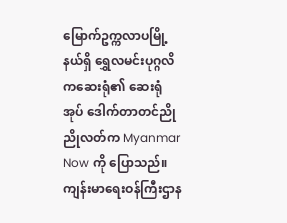မြောက်ဥက္ကလာပမြို့နယ်ရှိ ရွှေလမင်းပုဂ္ဂလိကဆေးရုံ၏ ဆေးရုံအုပ် ဒေါက်တာတင်ညိုညိုလတ်က Myanmar Now ကို ပြောသည်။
ကျန်းမာရေးဝန်ကြီးဌာန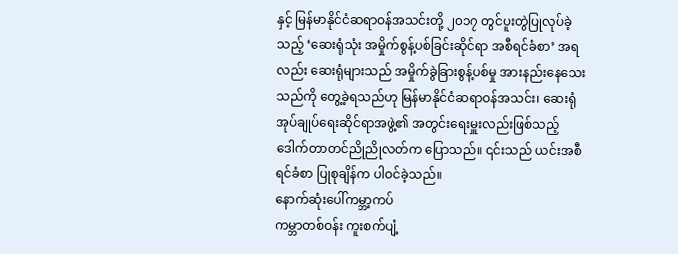နှင့် မြန်မာနိုင်ငံဆရာဝန်အသင်းတို့ ၂၀၁၇ တွင်ပူးတွဲပြုလုပ်ခဲ့သည့် ‘ဆေးရုံသုံး အမှိုက်စွန့်ပစ်ခြင်းဆိုင်ရာ အစီရင်ခံစာ’ အရလည်း ဆေးရုံများသည် အမှိုက်ခွဲခြားစွန့်ပစ်မှု အားနည်းနေသေးသည်ကို တွေ့ခဲ့ရသည်ဟု မြန်မာနိုင်ငံဆရာဝန်အသင်း၊ ဆေးရုံအုပ်ချုပ်ရေးဆိုင်ရာအဖွဲ့၏ အတွင်းရေးမှူးလည်းဖြစ်သည့် ဒေါက်တာတင်ညိုညိုလတ်က ပြောသည်။ ၎င်းသည် ယင်းအစီရင်ခံစာ ပြုစုချိန်က ပါဝင်ခဲ့သည်။
နောက်ဆုံးပေါ်ကမ္ဘာ့ကပ်
ကမ္ဘာတစ်ဝန်း ကူးစက်ပျံ့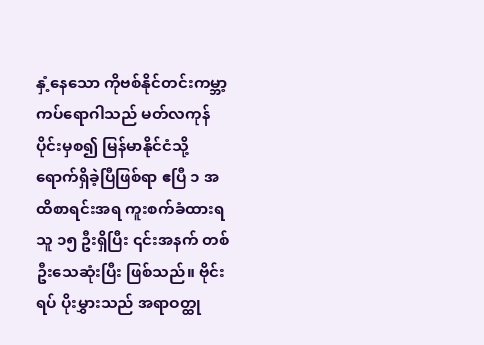နှံ့နေသော ကိုဗစ်နိုင်တင်းကမ္ဘာ့ကပ်ရောဂါသည် မတ်လကုန်ပိုင်းမှစ၍ မြန်မာနိုင်ငံသို့ ရောက်ရှိခဲ့ပြီဖြစ်ရာ ဧပြီ ၁ အထိစာရင်းအရ ကူးစက်ခံထားရသူ ၁၅ ဦးရှိပြီး ၎င်းအနက် တစ်ဦးသေဆုံးပြီး ဖြစ်သည်။ ဗိုင်းရပ် ပိုးမွှားသည် အရာဝတ္ထု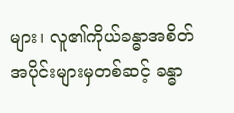များ၊ လူ၏ကိုယ်ခန္ဓာအစိတ်အပိုင်းများမှတစ်ဆင့် ခန္ဓာ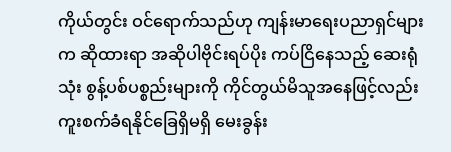ကိုယ်တွင်း ဝင်ရောက်သည်ဟု ကျန်းမာရေးပညာရှင်များက ဆိုထားရာ အဆိုပါဗိုင်းရပ်ပိုး ကပ်ငြိနေသည့် ဆေးရုံသုံး စွန့်ပစ်ပစ္စည်းများကို ကိုင်တွယ်မိသူအနေဖြင့်လည်း ကူးစက်ခံရနိုင်ခြေရှိမရှိ မေးခွန်း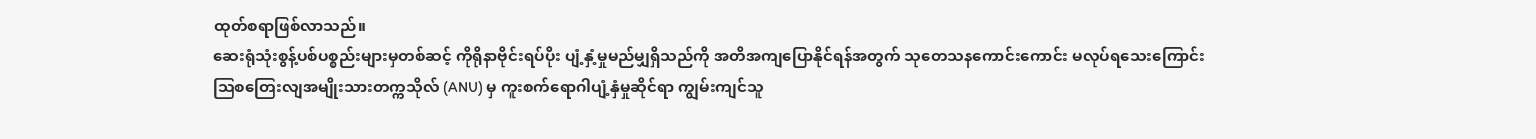ထုတ်စရာဖြစ်လာသည်။
ဆေးရုံသုံးစွန့်ပစ်ပစ္စည်းများမှတစ်ဆင့် ကိုရိုနာဗိုင်းရပ်ပိုး ပျံ့နှံ့မှုမည်မျှရှိသည်ကို အတိအကျပြောနိုင်ရန်အတွက် သုတေသနကောင်းကောင်း မလုပ်ရသေးကြောင်း ဩစတြေးလျအမျိုးသားတက္ကသိုလ် (ANU) မှ ကူးစက်ရောဂါပျံ့နှံမှုဆိုင်ရာ ကျွမ်းကျင်သူ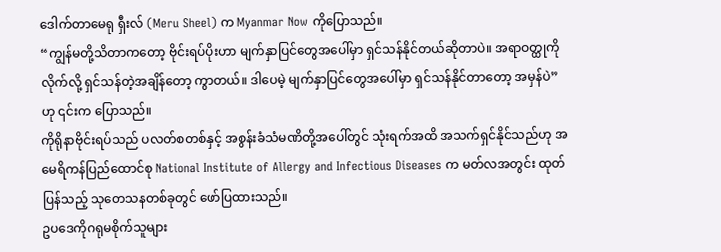ဒေါက်တာမေရု ရှီးလ် (Meru Sheel) က Myanmar Now ကိုပြောသည်။
“ကျွန်မတို့သိတာကတော့ ဗိုင်းရပ်ပိုးဟာ မျက်နှာပြင်တွေအပေါ်မှာ ရှင်သန်နိုင်တယ်ဆိုတာပဲ။ အရာဝတ္ထုကို လိုက်လို့ ရှင်သန်တဲ့အချိန်တော့ ကွာတယ်။ ဒါပေမဲ့ မျက်နှာပြင်တွေအပေါ်မှာ ရှင်သန်နိုင်တာတော့ အမှန်ပဲ” ဟု ၎င်းက ပြောသည်။
ကိုရိုနာဗိုင်းရပ်သည် ပလတ်စတစ်နှင့် အစွန်းခံသံမဏိတို့အပေါ်တွင် သုံးရက်အထိ အသက်ရှင်နိုင်သည်ဟု အမေရိကန်ပြည်ထောင်စု National Institute of Allergy and Infectious Diseases က မတ်လအတွင်း ထုတ်ပြန်သည့် သုတေသနတစ်ခုတွင် ဖော်ပြထားသည်။
ဥပဒေကိုဂရုမစိုက်သူများ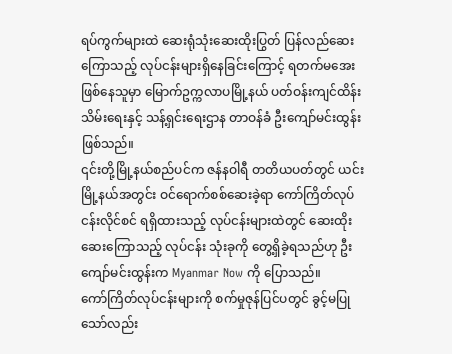ရပ်ကွက်များထဲ ဆေးရုံသုံးဆေးထိုးပြွတ် ပြန်လည်ဆေးကြောသည့် လုပ်ငန်းများရှိနေခြင်းကြောင့် ရတက်မအေးဖြစ်နေသူမှာ မြောက်ဥက္ကလာပမြို့နယ် ပတ်ဝန်းကျင်ထိန်းသိမ်းရေးနှင့် သန့်ရှင်းရေးဌာန တာဝန်ခံ ဦးကျော်မင်းထွန်းဖြစ်သည်။
၎င်းတို့မြို့နယ်စည်ပင်က ဇန်နဝါရီ တတိယပတ်တွင် ယင်းမြို့နယ်အတွင်း ဝင်ရောက်စစ်ဆေးခဲ့ရာ ကော်ကြိတ်လုပ်ငန်းလိုင်စင် ရရှိထားသည့် လုပ်ငန်းများထဲတွင် ဆေးထိုး ဆေးကြောသည့် လုပ်ငန်း သုံးခုကို တွေ့ရှိခဲ့ရသည်ဟု ဦးကျော်မင်းထွန်းက Myanmar Now ကို ပြောသည်။
ကော်ကြိတ်လုပ်ငန်းများကို စက်မှုဇုန်ပြင်ပတွင် ခွင့်မပြုသော်လည်း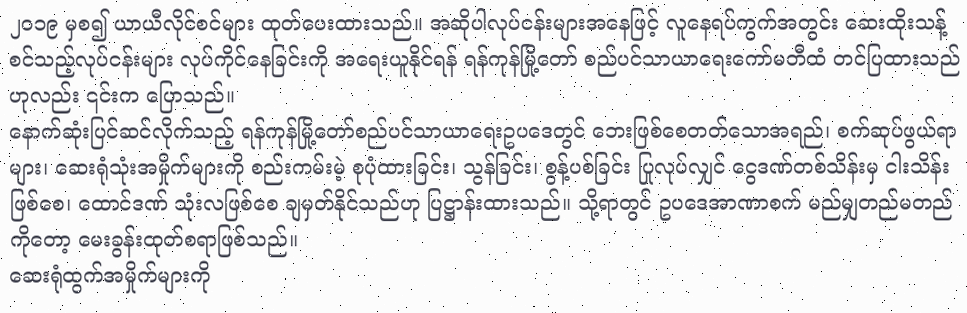၂၀၁၉ မှစ၍ ယာယီလိုင်စင်များ ထုတ်ပေးထားသည်။ အဆိုပါလုပ်ငန်းများအနေဖြင့် လူနေရပ်ကွက်အတွင်း ဆေးထိုးသန့်စင်သည့်လုပ်ငန်းများ လုပ်ကိုင်နေခြင်းကို အရေးယူနိုင်ရန် ရန်ကုန်မြို့တော် စည်ပင်သာယာရေးကော်မတီထံ တင်ပြထားသည်ဟုလည်း ၎င်းက ပြောသည်။
နောက်ဆုံးပြင်ဆင်လိုက်သည့် ရန်ကုန်မြို့တော်စည်ပင်သာယာရေးဥပဒေတွင် ဘေးဖြစ်စေတတ်သောအရည်၊ စက်ဆုပ်ဖွယ်ရာများ၊ ဆေးရုံသုံးအမှိုက်များကို စည်းကမ်းမဲ့ စုပုံထားခြင်း၊ သွန်ခြင်း၊ စွန့်ပစ်ခြင်း ပြုလုပ်လျှင် ငွေဒဏ်တစ်သိန်းမှ ငါးသိန်းဖြစ်စေ၊ ထောင်ဒဏ် သုံးလဖြစ်စေ ချမှတ်နိုင်သည်ဟု ပြဋ္ဌာန်းထားသည်။ သို့ရာတွင် ဥပဒေအာဏာစက် မည်မျှတည်မတည်ကိုတော့ မေးခွန်းထုတ်စရာဖြစ်သည်။
ဆေးရုံထွက်အမှိုက်များကို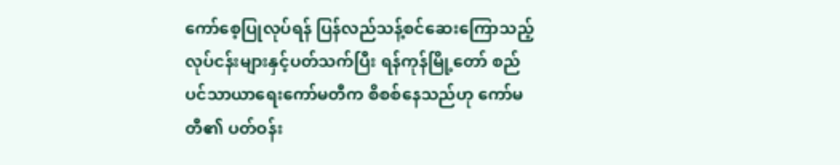ကော်စေ့ပြုလုပ်ရန် ပြန်လည်သန့်စင်ဆေးကြောသည့် လုပ်ငန်းများနှင့်ပတ်သက်ပြီး ရန်ကုန်မြို့တော် စည်ပင်သာယာရေးကော်မတီက စိစစ်နေသည်ဟု ကော်မတီ၏ ပတ်ဝန်း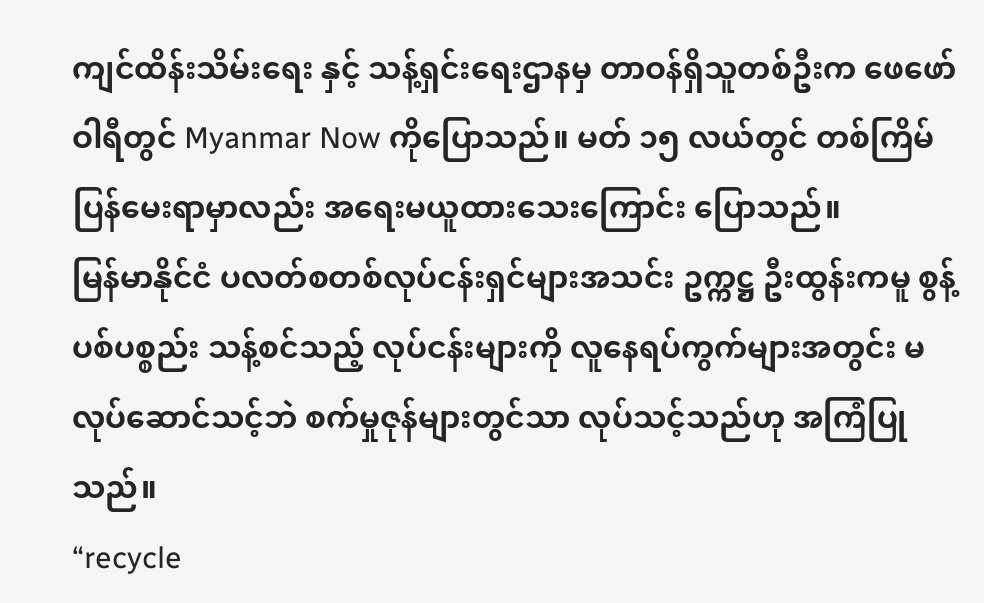ကျင်ထိန်းသိမ်းရေး နှင့် သန့်ရှင်းရေးဌာနမှ တာဝန်ရှိသူတစ်ဦးက ဖေဖော်ဝါရီတွင် Myanmar Now ကိုပြောသည်။ မတ် ၁၅ လယ်တွင် တစ်ကြိမ်ပြန်မေးရာမှာလည်း အရေးမယူထားသေးကြောင်း ပြောသည်။
မြန်မာနိုင်ငံ ပလတ်စတစ်လုပ်ငန်းရှင်များအသင်း ဥက္ကဋ္ဌ ဦးထွန်းကမူ စွန့်ပစ်ပစ္စည်း သန့်စင်သည့် လုပ်ငန်းများကို လူနေရပ်ကွက်များအတွင်း မလုပ်ဆောင်သင့်ဘဲ စက်မှုဇုန်များတွင်သာ လုပ်သင့်သည်ဟု အကြံပြုသည်။
“recycle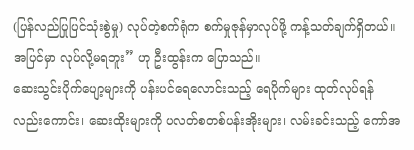(ပြန်လည်ပြုပြင်သုံးစွဲမှု) လုပ်တဲ့စက်ရုံက စက်မှုဇုန်မှာလုပ်ဖို့ ကန့်သတ်ချက်ရှိတယ်။ အပြင်မှာ လုပ်လို့မရဘူး” ဟု ဦးထွန်းက ပြောသည်။
ဆေးသွင်းပိုက်ပျော့များကို ပန်းပင်ရေလောင်းသည့် ရေပိုက်များ ထုတ်လုပ်ရန်လည်းကောင်း၊ ဆေးထိုးများကို ပလတ်စတစ်ပန်းအိုးများ၊ လမ်းခင်းသည့် ကော်အ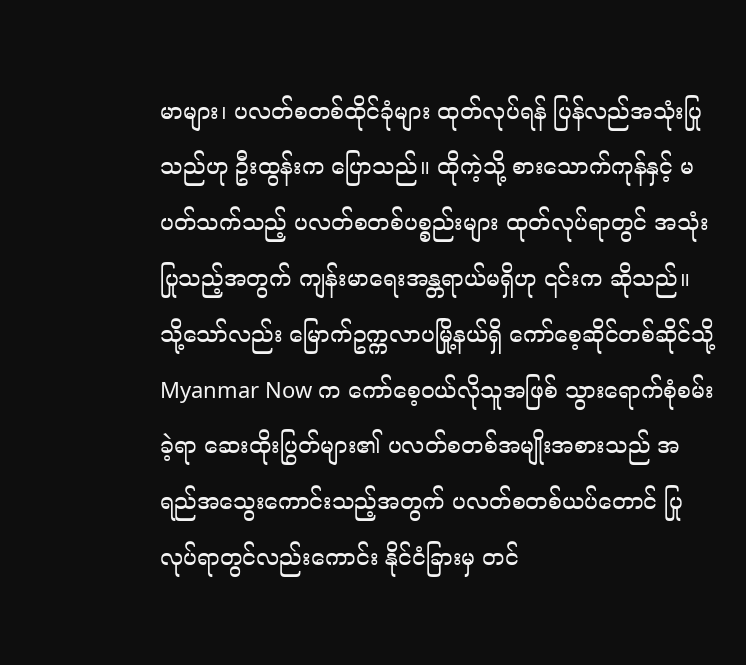မာများ၊ ပလတ်စတစ်ထိုင်ခုံများ ထုတ်လုပ်ရန် ပြန်လည်အသုံးပြုသည်ဟု ဦးထွန်းက ပြောသည်။ ထိုကဲ့သို့ စားသောက်ကုန်နှင့် မပတ်သက်သည့် ပလတ်စတစ်ပစ္စည်းများ ထုတ်လုပ်ရာတွင် အသုံးပြုသည့်အတွက် ကျန်းမာရေးအန္တရာယ်မရှိဟု ၎င်းက ဆိုသည်။
သို့သော်လည်း မြောက်ဥက္ကလာပမြို့နယ်ရှိ ကော်စေ့ဆိုင်တစ်ဆိုင်သို့ Myanmar Now က ကော်စေ့ဝယ်လိုသူအဖြစ် သွားရောက်စုံစမ်းခဲ့ရာ ဆေးထိုးပြွတ်များ၏ ပလတ်စတစ်အမျိုးအစားသည် အရည်အသွေးကောင်းသည့်အတွက် ပလတ်စတစ်ယပ်တောင် ပြုလုပ်ရာတွင်လည်းကောင်း နိုင်ငံခြားမှ တင်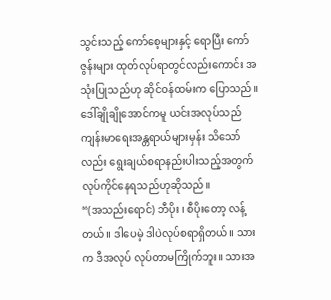သွင်းသည့် ကော်စေ့များနှင့် ရောပြီး ကော်ဇွန်းများ ထုတ်လုပ်ရာတွင်လည်းကောင်း အသုံးပြုသည်ဟု ဆိုင်ဝန်ထမ်းက ပြောသည်။
ဒေါ်ချိုချိုအောင်ကမူ ယင်းအလုပ်သည် ကျန်းမာရေးအန္တရာယ်များမှန်း သိသော်လည်း ရွေးချယ်စရာနည်းပါးသည့်အတွက် လုပ်ကိုင်နေရသည်ဟုဆိုသည်။
“(အသည်းရောင်) ဘီပိုး ၊ စီပိုးတော့ လန့်တယ်။ ဒါပေမဲ့ ဒါပဲလုပ်စရာရှိတယ်။ သားက ဒီအလုပ် လုပ်တာမကြိုက်ဘူး။ သားအ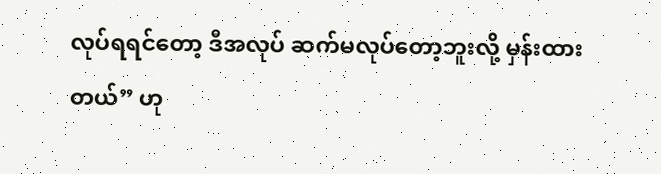လုပ်ရရင်တော့ ဒီအလုပ် ဆက်မလုပ်တော့ဘူးလို့ မှန်းထားတယ်” ဟု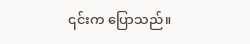၎င်းက ပြောသည်။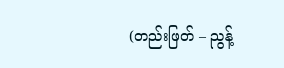(တည်းဖြတ် – ညွန့်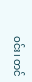ဝင်း၊ တင်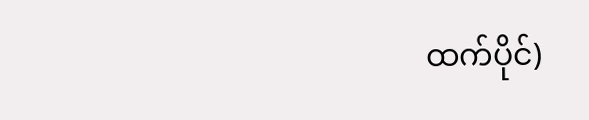ထက်ပိုင်)